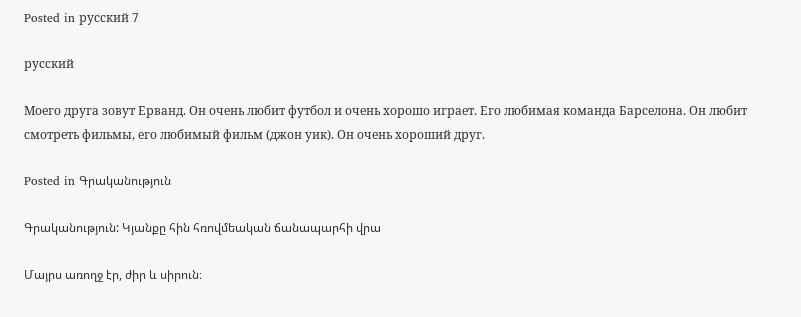Posted in русский 7

русский

Моего друга зовут Ерванд. Он очень любит футбол и очень хорошо играет. Его любимая команда Барселона. Он любит смотреть фильмы, его любимый фильм (джон уик). Он очень хороший друг.

Posted in Գրականություն

Գրականություն: Կյանքը հին հռովմեական ճանապարհի վրա

Մայրս առողջ էր, ժիր և սիրուն։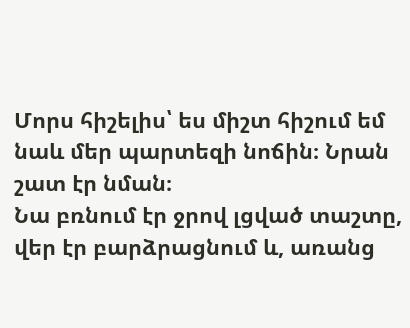Մորս հիշելիս՝ ես միշտ հիշում եմ նաև մեր պարտեզի նոճին։ Նրան շատ էր նման։
Նա բռնում էր ջրով լցված տաշտը, վեր էր բարձրացնում և, առանց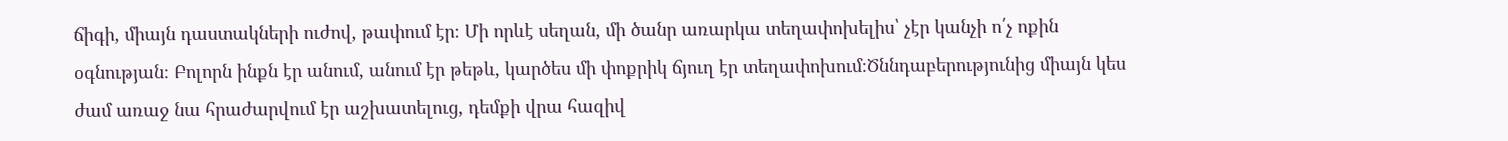ճիգի, միայն դաստակների ուժով, թափում էր։ Մի որևէ սեղան, մի ծանր առարկա տեղափոխելիս՝ չէր կանչի ո՛չ ոքին օգնության։ Բոլորն ինքն էր անում, անում էր թեթև, կարծես մի փոքրիկ ճյուղ էր տեղափոխում։Ծննդաբերությունից միայն կես ժամ առաջ նա հրաժարվում էր աշխատելուց, դեմքի վրա հազիվ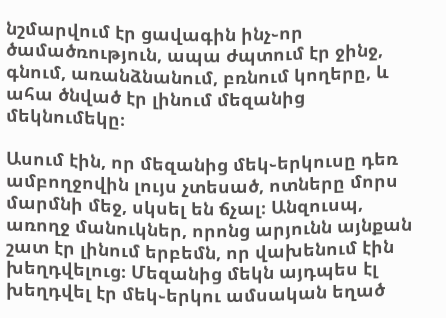նշմարվում էր ցավագին ինչ֊որ ծամածռություն, ապա ժպտում էր ջինջ, գնում, առանձնանում, բռնում կողերը, և ահա ծնված էր լինում մեզանից մեկնումեկը։

Ասում էին, որ մեզանից մեկ֊երկուսը դեռ ամբողջովին լույս չտեսած, ոտները մորս մարմնի մեջ, սկսել են ճչալ։ Անզուսպ, առողջ մանուկներ, որոնց արյունն այնքան շատ էր լինում երբեմն, որ վախենում էին խեղդվելուց։ Մեզանից մեկն այդպես էլ խեղդվել էր մեկ֊երկու ամսական եղած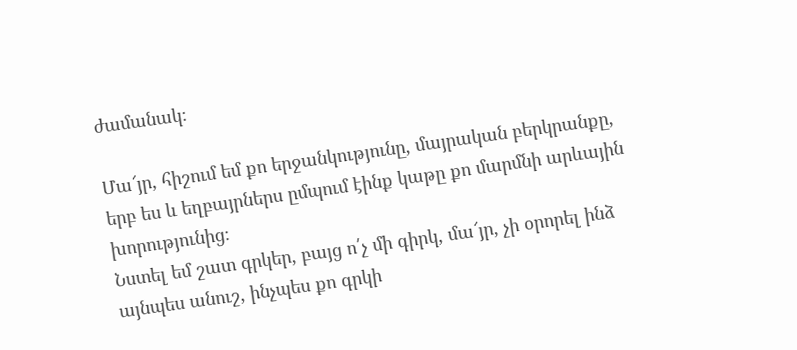ժամանակ։

Մա՜յր, հիշում եմ քո երջանկությունը, մայրական բերկրանքը, երբ ես և եղբայրներս ըմպում էինք կաթը քո մարմնի արևային խորությունից։
Նստել եմ շատ գրկեր, բայց ո՛չ մի գիրկ, մա՜յր, չի օրորել ինձ այնպես անուշ, ինչպես քո գրկի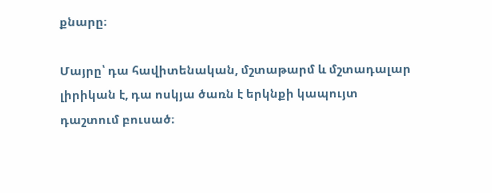քնարը։

Մայրը՝ դա հավիտենական, մշտաթարմ և մշտադալար լիրիկան է, դա ոսկյա ծառն է երկնքի կապույտ դաշտում բուսած։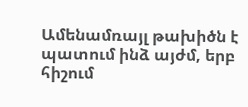Ամենամռայլ թախիծն է պատում ինձ այժմ, երբ հիշում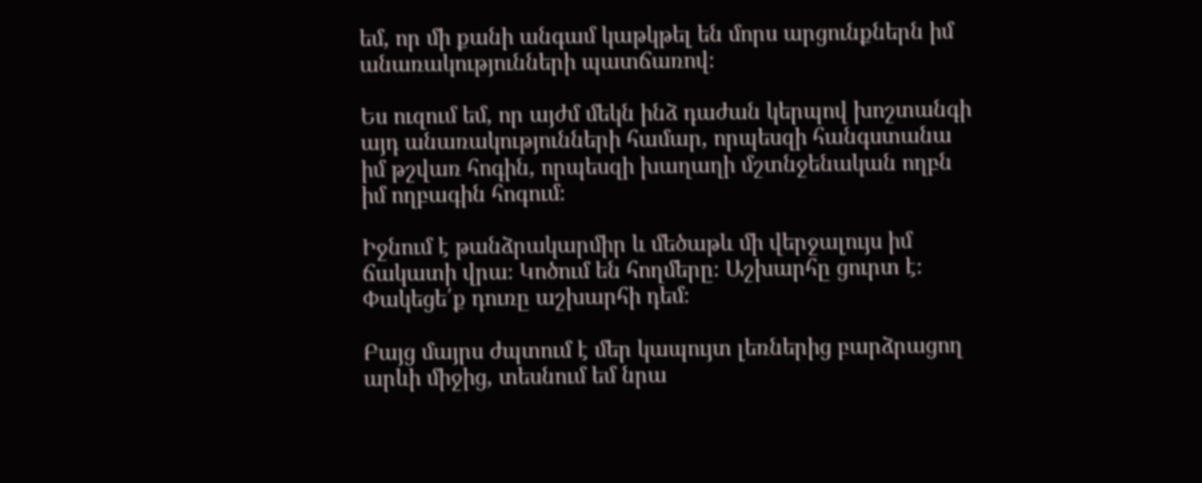եմ, որ մի քանի անգամ կաթկթել են մորս արցունքներն իմ անառակությունների պատճառով։

Ես ուզում եմ, որ այժմ մեկն ինձ դաժան կերպով խոշտանգի այդ անառակությունների համար, որպեսզի հանգստանա իմ թշվառ հոգին, որպեսզի խաղաղի մշտնջենական ողբն իմ ողբագին հոգում։

Իջնում է թանձրակարմիր և մեծաթև մի վերջալույս իմ ճակատի վրա։ Կոծում են հողմերը։ Աշխարհը ցուրտ է։
Փակեցե՛ք դուռը աշխարհի դեմ։

Բայց մայրս ժպտում է մեր կապույտ լեռներից բարձրացող արևի միջից, տեսնում եմ նրա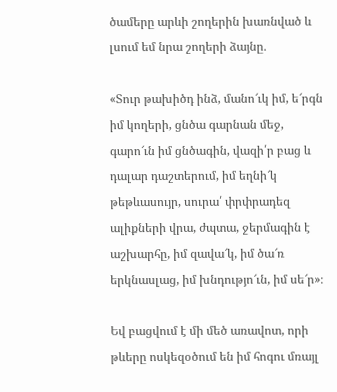ծամերը արևի շողերին խառնված և լսում եմ նրա շողերի ձայնը․

«Տուր թախիծդ ինձ, մանո՜ւկ իմ, ե՜րգն իմ կողերի, ցնծա գարնան մեջ, գարո՜ւն իմ ցնծագին, վազի՛ր բաց և դալար դաշտերում, իմ եղնի՜կ թեթևասույր, սուրա՛ փրփրադեզ ալիքների վրա, ժպտա, ջերմագին է աշխարհը, իմ զավա՜կ, իմ ծա՜ռ երկնասլաց, իմ խնդությո՜ւն, իմ սե՜ր»։

Եվ բացվում է մի մեծ առավոտ, որի թևերը ոսկեզօծում են իմ հոգու մռայլ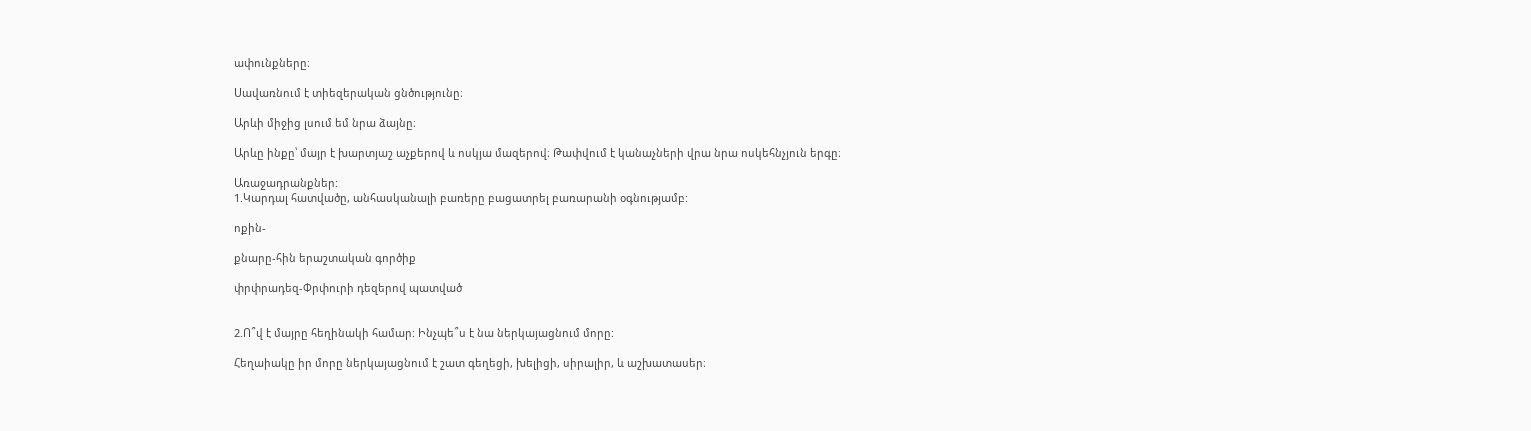ափունքները։

Սավառնում է տիեզերական ցնծությունը։

Արևի միջից լսում եմ նրա ձայնը։

Արևը ինքը՝ մայր է խարտյաշ աչքերով և ոսկյա մազերով։ Թափվում է կանաչների վրա նրա ոսկեհնչյուն երգը։

Առաջադրանքներ:
1.Կարդալ հատվածը, անհասկանալի բառերը բացատրել բառարանի օգնությամբ:

ոքին-

քնարը-հին երաշտական գործիք

փրփրադեզ-Փրփուրի դեզերով պատված


2.Ո՞վ է մայրը հեղինակի համար: Ինչպե՞ս է նա ներկայացնում մորը:

Հեղաիակը իր մորը ներկայացնում է շատ գեղեցի, խելիցի, սիրալիր, և աշխատասեր։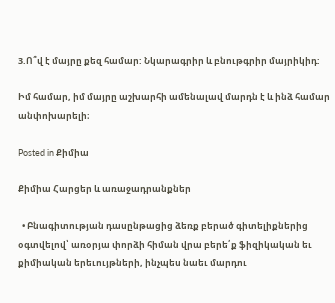3.Ո՞վ է մայրը քեզ համար: Նկարագրիր և բնութգրիր մայրիկիդ:

Իմ համար, իմ մայրը աշխարհի ամենալավ մարդն է և ինձ համար անփոխարելի։

Posted in Քիմիա

Քիմիա Հարցեր և առաջադրանքներ

  • Բնագիտության դասընթացից ձեռք բերած գիտելիքներից օգտվելով՝ առօրյա փորձի հիման վրա բերե՛ք ֆիզիկական եւ քիմիական երեւույթների, ինչպես նաեւ մարդու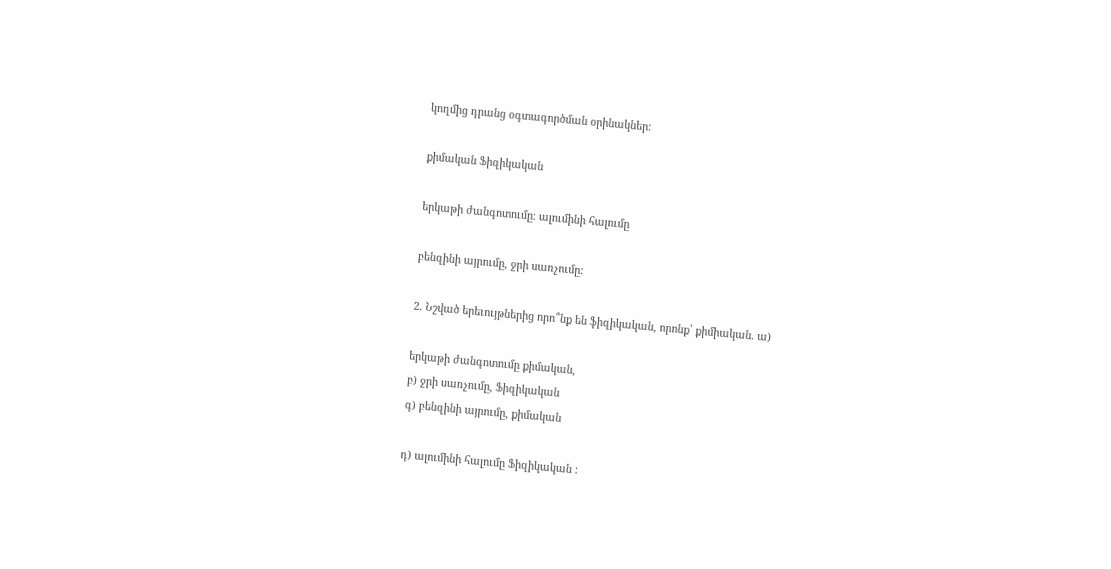կողմից դրանց օգտագործման օրինակներ:

քիմական Ֆիզիկական

երկաթի ժանգոտումը։ ալումինի հալումը

բենզինի այրումը, ջրի սառչումը:

2. Նշված երեւույթներից որո՞նք են ֆիզիկական, որոնք՝ քիմիական. ա)

երկաթի ժանգոտումը քիմական,
բ) ջրի սառչումը, Ֆիզիկական
գ) բենզինի այրումը, քիմական

դ) ալումինի հալումը Ֆիզիկական :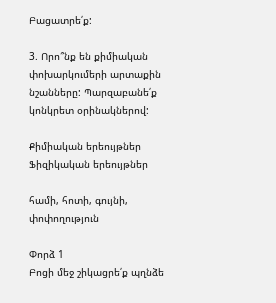Բացատրե՛ք:

3. Որո՞նք են քիմիական փոխարկումերի արտաքին նշանները: Պարզաբանե՛ք կոնկրետ օրինակներով:

Քիմիական երեույթներ Ֆիզիկական երեույթներ

համի, հոտի, գույնի, փոփողություն

Փորձ 1
Բոցի մեջ շիկացրե՛ք պղնձե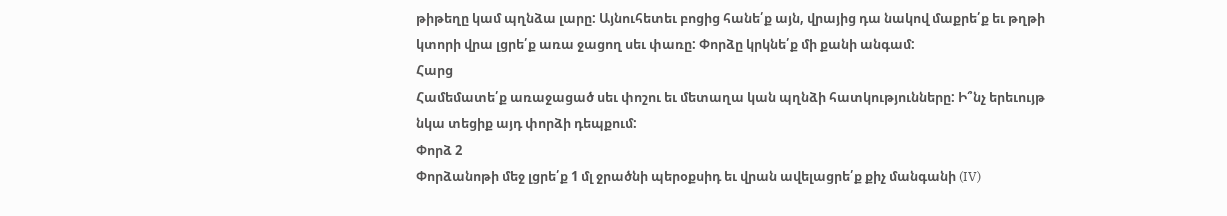թիթեղը կամ պղնձա լարը: Այնուհետեւ բոցից հանե՛ք այն, վրայից դա նակով մաքրե՛ք եւ թղթի կտորի վրա լցրե՛ք առա ջացող սեւ փառը: Փորձը կրկնե՛ք մի քանի անգամ:
Հարց
Համեմատե՛ք առաջացած սեւ փոշու եւ մետաղա կան պղնձի հատկությունները: Ի՞նչ երեւույթ նկա տեցիք այդ փորձի դեպքում:
Փորձ 2
Փորձանոթի մեջ լցրե՛ք 1 մլ ջրածնի պերօքսիդ եւ վրան ավելացրե՛ք քիչ մանգանի (IV)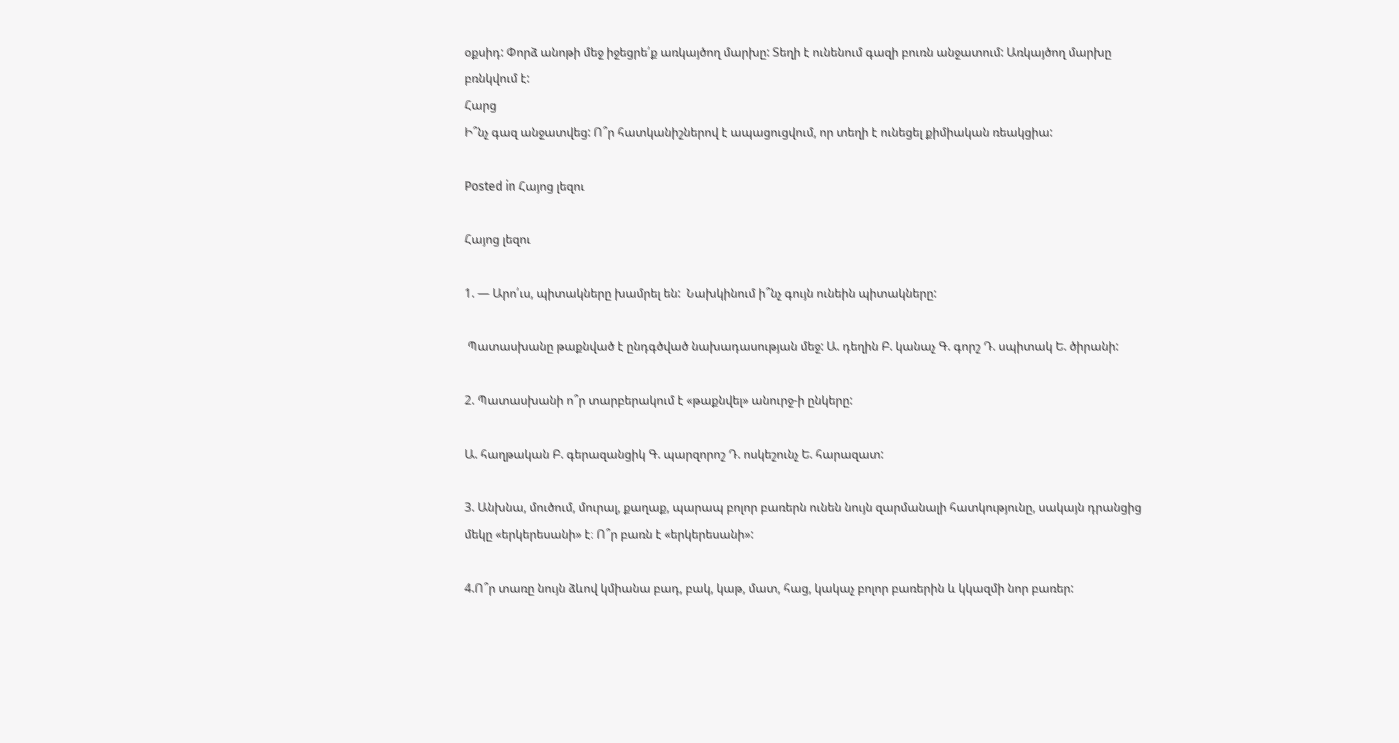օքսիդ: Փորձ անոթի մեջ իջեցրե՛ք առկայծող մարխը: Տեղի է ունենում գազի բուռն անջատում: Առկայծող մարխը բռնկվում է:
Հարց
Ի՞նչ գազ անջատվեց: Ո՞ր հատկանիշներով է ապացուցվում, որ տեղի է ունեցել քիմիական ռեակցիա:

Posted in Հայոց լեզու

Հայոց լեզու

1. — Արո՛ւս, պիտակները խամրել են:  Նախկինում ի՞նչ գույն ունեին պիտակները:

 Պատասխանը թաքնված է ընդգծված նախադասության մեջ: Ա. դեղին Բ. կանաչ Գ. գորշ Դ. սպիտակ Ե. ծիրանի:

2. Պատասխանի ո՞ր տարբերակում է «թաքնվել» անուրջ-ի ընկերը:

Ա. հաղթական Բ. գերազանցիկ Գ. պարզորոշ Դ. ոսկեշունչ Ե. հարազատ:

3. Անխնա, մուծում, մուրալ, քաղաք, պարապ բոլոր բառերն ունեն նույն զարմանալի հատկությունը, սակայն դրանցից մեկը «երկերեսանի» է։ Ո՞ր բառն է «երկերեսանի»:

4.Ո՞ր տառը նույն ձևով կմիանա բադ, բակ, կաթ, մատ, հաց, կակաչ բոլոր բառերին և կկազմի նոր բառեր: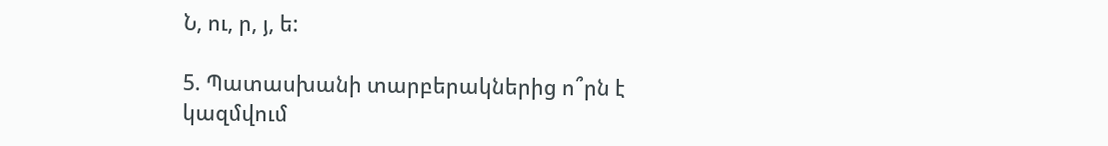Ն, ու, ր, յ, ե:

5. Պատասխանի տարբերակներից ո՞րն է կազմվում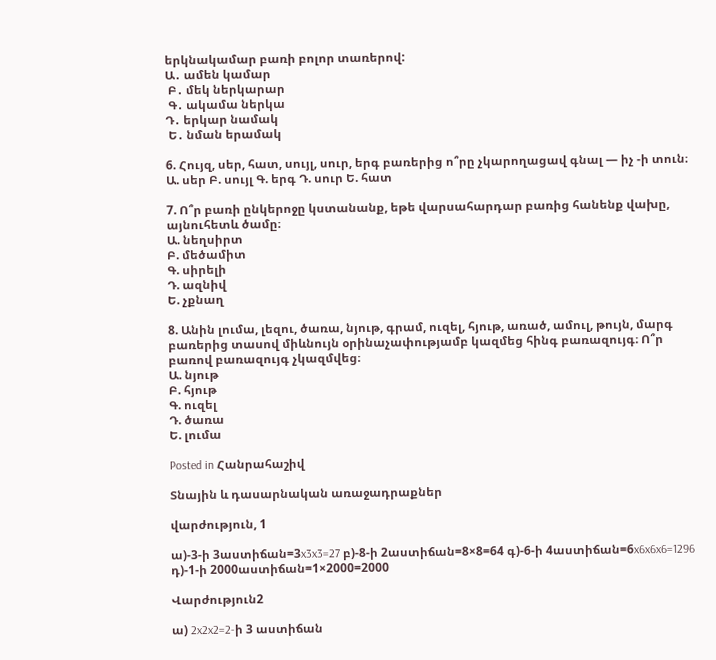երկնակամար բառի բոլոր տառերով:
Ա․ ամեն կամար
 Բ․ մեկ ներկարար
 Գ․ ակամա ներկա
Դ․ երկար նամակ
 Ե․ նման երամակ

6. Հույզ, սեր, հատ, սույլ, սուր, երգ բառերից ո՞րը չկարողացավ գնալ — իչ -ի տուն։
Ա. սեր Բ. սույլ Գ. երգ Դ. սուր Ե. հատ

7. Ո՞ր բառի ընկերոջը կստանանք, եթե վարսահարդար բառից հանենք վախը,
այնուհետև ծամը։
Ա. նեղսիրտ
Բ. մեծամիտ
Գ. սիրելի
Դ. ազնիվ
Ե. չքնաղ

8. Անին լումա, լեզու, ծառա, նյութ, գրամ, ուզել, հյութ, առած, ամուլ, թույն, մարգ
բառերից տասով միևնույն օրինաչափությամբ կազմեց հինգ բառազույգ։ Ո՞ր
բառով բառազույգ չկազմվեց։
Ա. նյութ
Բ. հյութ
Գ. ուզել
Դ. ծառա
Ե. լումա

Posted in Հանրահաշիվ

Տնային և դասարնական առաջադրաքներ

վարժություն, 1

ա)-3-ի 3աստիճան=3x3x3=27 բ)-8-ի 2աստիճան=8×8=64 գ)-6-ի 4աստիճան=6x6x6x6=1296 դ)-1-ի 2000աստիճան=1×2000=2000

Վարժություն2

ա) 2x2x2=2-ի 3 աստիճան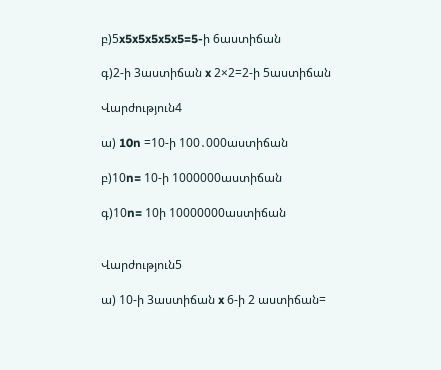բ)5x5x5x5x5x5=5-ի 6աստիճան

գ)2-ի 3աստիճան x 2×2=2-ի 5աստիճան

Վարժություն4

ա) 10n =10-ի 100․000աստիճան

բ)10n= 10-ի 1000000աստիճան

գ)10n= 10ի 10000000աստիճան


Վարժություն5

ա) 10-ի 3աստիճան x 6-ի 2 աստիճան=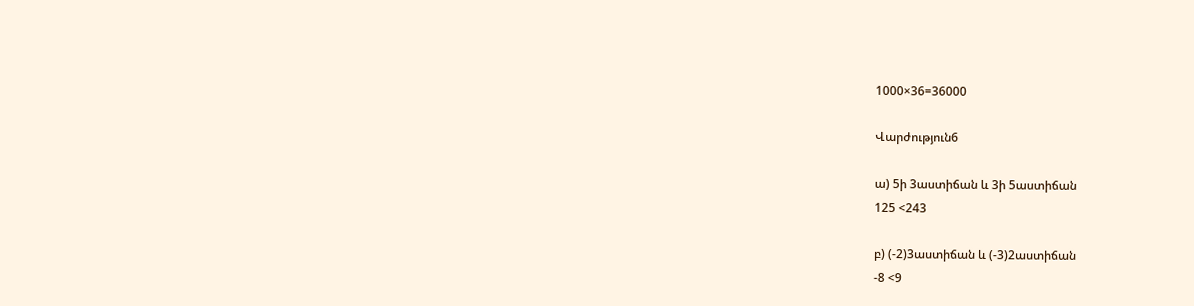1000×36=36000

Վարժություն6

ա) 5ի 3աստիճան և 3ի 5աստիճան
125 <243

բ) (-2)3աստիճան և (-3)2աստիճան
-8 <9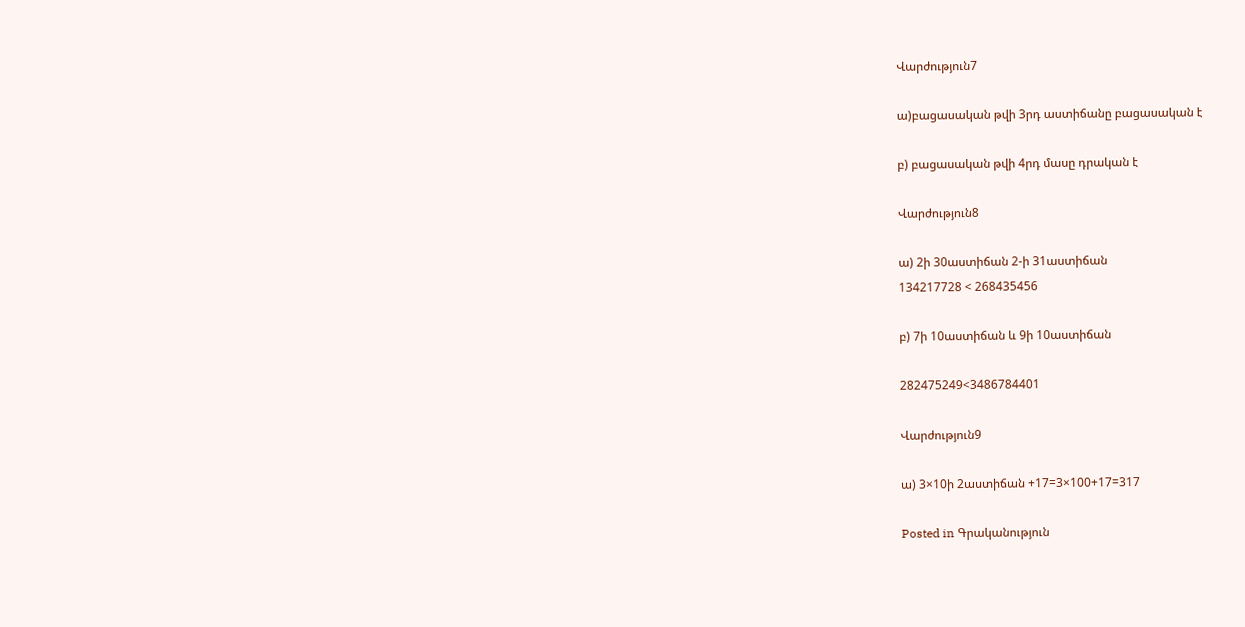Վարժություն7

ա)բացասական թվի 3րդ աստիճանը բացասական է

բ) բացասական թվի 4րդ մասը դրական է

Վարժություն8

ա) 2ի 30աստիճան 2-ի 31աստիճան
134217728 < 268435456

բ) 7ի 10աստիճան և 9ի 10աստիճան

282475249<3486784401

Վարժություն9

ա) 3×10ի 2աստիճան +17=3×100+17=317

Posted in Գրականություն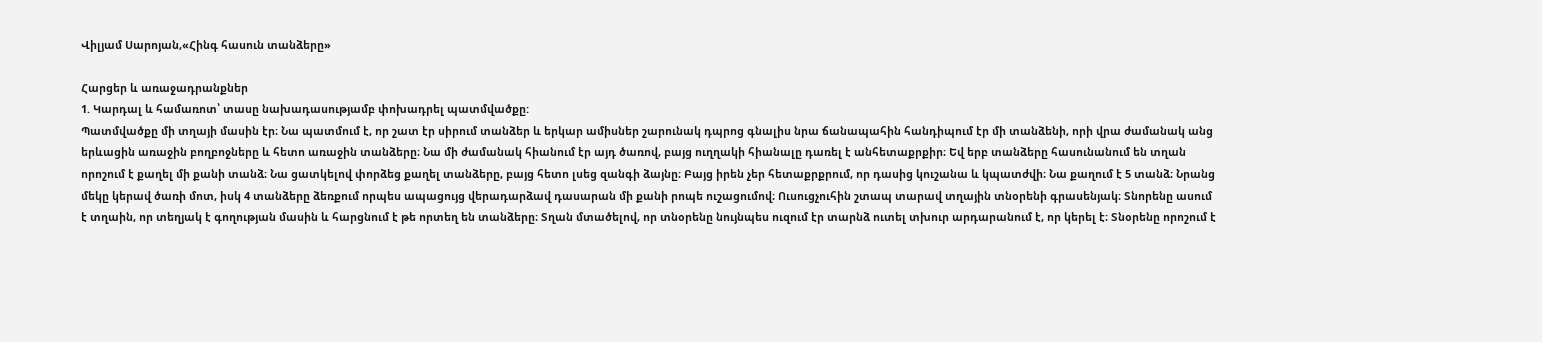Վիլյամ Սարոյան,«Հինգ հասուն տանձերը»

Հարցեր և առաջադրանքներ
1. Կարդալ և համառոտ՝ տասը նախադասությամբ փոխադրել պատմվածքը:
Պատմվածքը մի տղայի մասին էր։ Նա պատմում է, որ շատ էր սիրում տանձեր և երկար ամիսներ շարունակ դպրոց գնալիս նրա ճանապահին հանդիպում էր մի տանձենի, որի վրա ժամանակ անց երևացին առաջին բողբոջները և հետո առաջին տանձերը։ Նա մի ժամանակ հիանում էր այդ ծառով, բայց ուղղակի հիանալը դառել է անհետաքրքիր։ Եվ երբ տանձերը հասունանում են տղան որոշում է քաղել մի քանի տանձ։ Նա ցատկելով փորձեց քաղել տանձերը, բայց հետո լսեց զանգի ձայնը։ Բայց իրեն չեր հետաքրքրում, որ դասից կուշանա և կպատժվի։ Նա քաղում է 5 տանձ։ Նրանց մեկը կերավ ծառի մոտ, իսկ 4 տանձերը ձեռքում որպես ապացույց վերադարձավ դասարան մի քանի րոպե ուշացումով։ Ուսուցչուհին շտապ տարավ տղային տնօրենի գրասենյակ։ Տնորենը ասում է տղաին, որ տեղյակ է գողության մասին և հարցնում է թե որտեղ են տանձերը։ Տղան մտածելով, որ տնօրենը նույնպես ուզում էր տարնձ ուտել տխուր արդարանում է, որ կերել է։ Տնօրենը որոշում է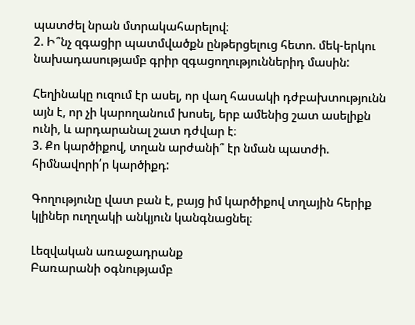պատժել նրան մտրակահարելով։
2. Ի՞նչ զգացիր պատմվածքն ընթերցելուց հետո. մեկ-երկու նախադասությամբ գրիր զգացողություններիդ մասին:

Հեղինակը ուզում էր ասել, որ վաղ հասակի դժբախտությունն այն է, որ չի կարողանում խոսել, երբ ամենից շատ ասելիքն ունի, և արդարանալ շատ դժվար է։
3. Քո կարծիքով, տղան արժանի՞ էր նման պատժի. հիմնավորի՛ր կարծիքդ:

Գողությունը վատ բան է, բայց իմ կարծիքով տղային հերիք կլիներ ուղղակի անկյուն կանգնացնել։

Լեզվական առաջադրանք
Բառարանի օգնությամբ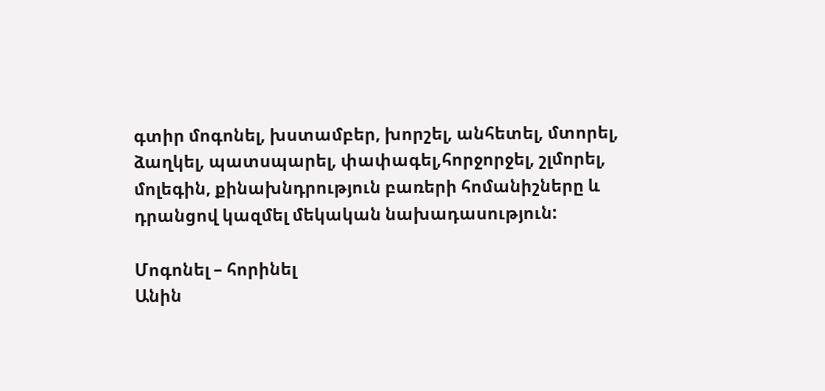գտիր մոգոնել, խստամբեր, խորշել, անհետել, մտորել, ձաղկել, պատսպարել, փափագել,հորջորջել, շլմորել, մոլեգին, քինախնդրություն բառերի հոմանիշները և դրանցով կազմել մեկական նախադասություն:

Մոգոնել – հորինել
Անին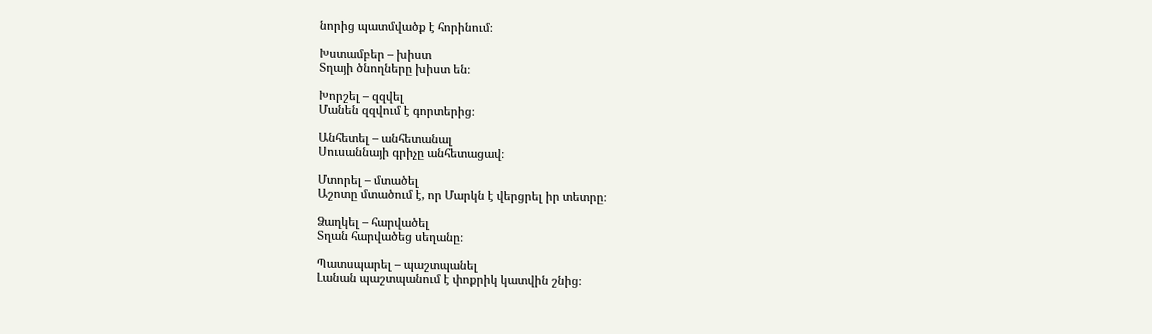նորից պատմվածք է հորինում։

Խստամբեր – խիստ
Տղայի ծնողները խիստ են։

Խորշել – զզվել
Մանեն զզվում է գորտերից։

Անհետել – անհետանալ
Սուսաննայի գրիչը անհետացավ։

Մտորել – մտածել
Աշոտը մտածում է, որ Մարկն է վերցրել իր տետրը։

Ձաղկել – հարվածել
Տղան հարվածեց սեղանը։

Պատսպարել – պաշտպանել
Լանան պաշտպանում է փոքրիկ կատվին շնից։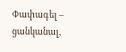Փափագել – ցանկանալ,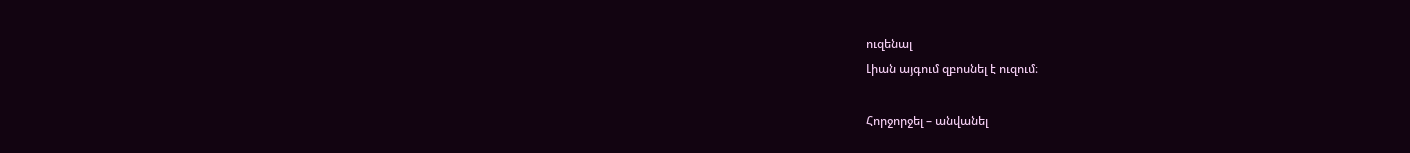ուզենալ
Լիան այգում զբոսնել է ուզում։

Հորջորջել – անվանել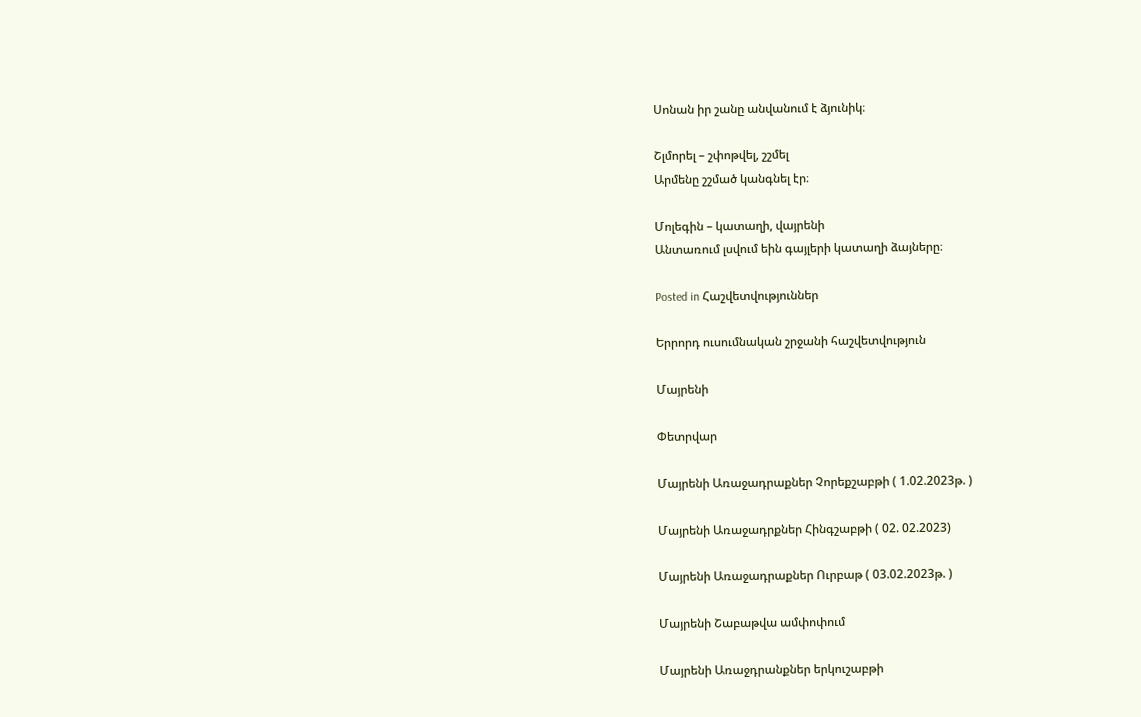Սոնան իր շանը անվանում է ձյունիկ։

Շլմորել – շփոթվել, շշմել
Արմենը շշմած կանգնել էր։

Մոլեգին – կատաղի, վայրենի
Անտառում լսվում եին գայլերի կատաղի ձայները։

Posted in Հաշվետվություններ

Երրորդ ուսումնական շրջանի հաշվետվություն

Մայրենի

Փետրվար

Մայրենի Առաջադրաքներ Չորեքշաբթի ( 1.02.2023թ. )

Մայրենի Առաջադրքներ Հինգշաբթի ( 02. 02.2023)

Մայրենի Առաջադրաքներ Ուրբաթ ( 03.02.2023թ. )

Մայրենի Շաբաթվա ամփոփում

Մայրենի Առաջդրանքներ երկուշաբթի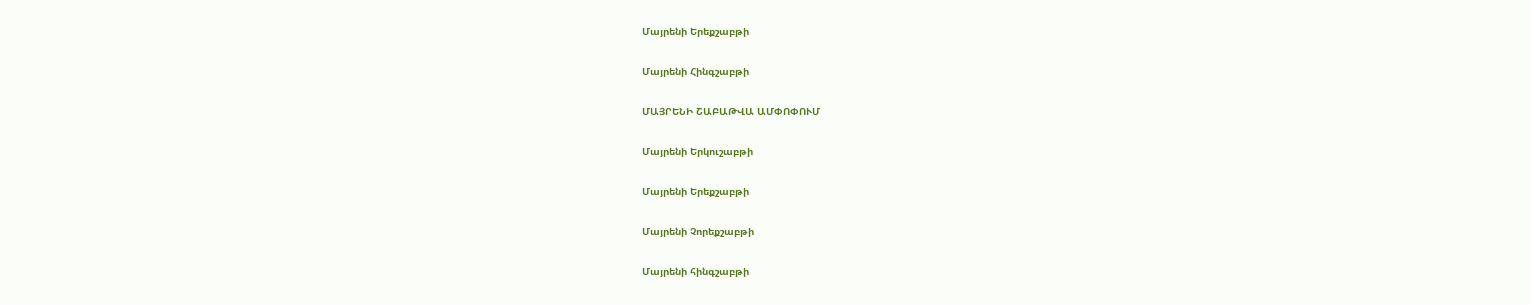Մայրենի Երեքշաբթի

Մայրենի Հինգշաբթի

ՄԱՅՐԵՆԻ ՇԱԲԱԹՎԱ ԱՄՓՈՓՈՒՄ

Մայրենի Երկուշաբթի

Մայրենի Երեքշաբթի

Մայրենի Չորեքշաբթի

Մայրենի հինգշաբթի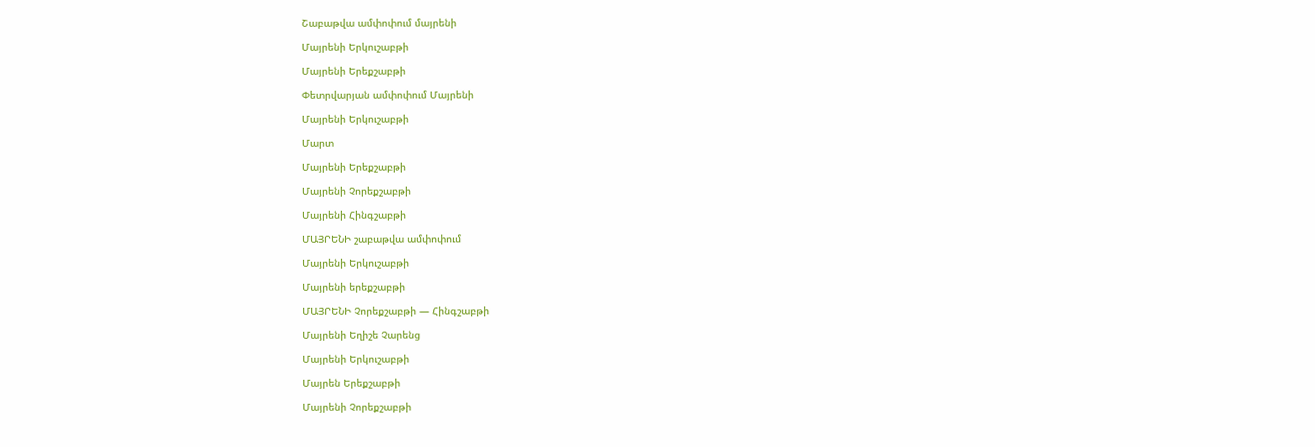Շաբաթվա ամփոփում մայրենի

Մայրենի Երկուշաբթի

Մայրենի Երեքշաբթի

Փետրվարյան ամփոփում Մայրենի

Մայրենի Երկուշաբթի

Մարտ

Մայրենի Երեքշաբթի

Մայրենի Չորեքշաբթի

Մայրենի Հինգշաբթի

ՄԱՅՐԵՆԻ շաբաթվա ամփոփում

Մայրենի Երկուշաբթի

Մայրենի երեքշաբթի

ՄԱՅՐԵՆԻ Չորեքշաբթի — Հինգշաբթի

Մայրենի Եղիշե Չարենց

Մայրենի Երկուշաբթի

Մայրեն Երեքշաբթի

Մայրենի Չորեքշաբթի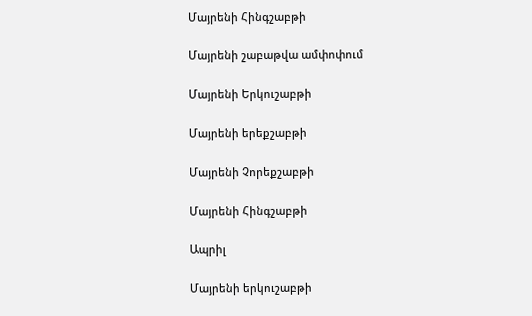Մայրենի Հինգշաբթի

Մայրենի շաբաթվա ամփոփում

Մայրենի Երկուշաբթի

Մայրենի երեքշաբթի

Մայրենի Չորեքշաբթի

Մայրենի Հինգշաբթի

Ապրիլ

Մայրենի երկուշաբթի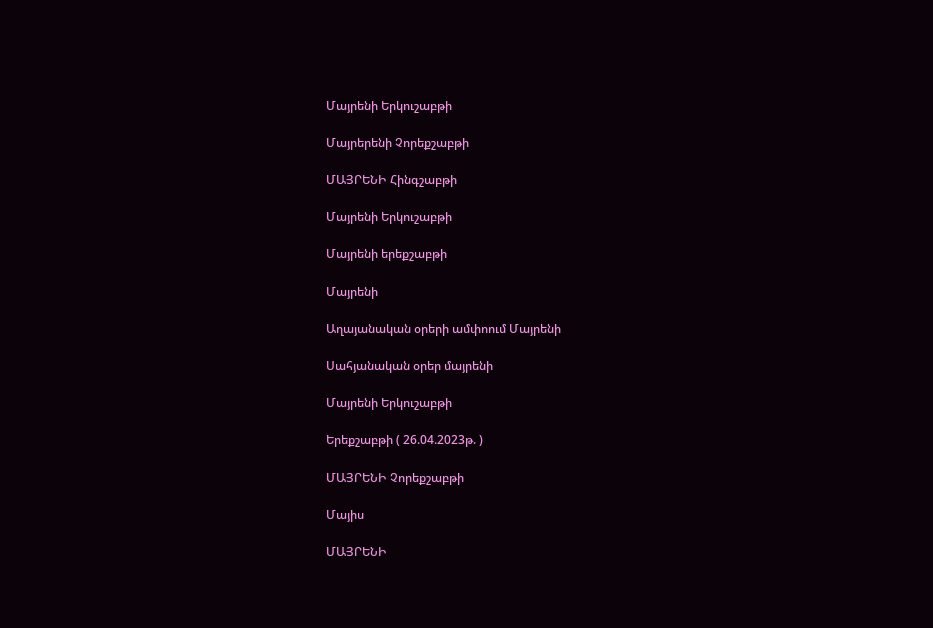Մայրենի Երկուշաբթի

Մայրերենի Չորեքշաբթի

ՄԱՅՐԵՆԻ Հինգշաբթի

Մայրենի Երկուշաբթի

Մայրենի երեքշաբթի

Մայրենի

Աղայանական օրերի ամփոում Մայրենի

Սահյանական օրեր մայրենի

Մայրենի Երկուշաբթի

Երեքշաբթի ( 26.04.2023թ. )

ՄԱՅՐԵՆԻ Չորեքշաբթի

Մայիս

ՄԱՅՐԵՆԻ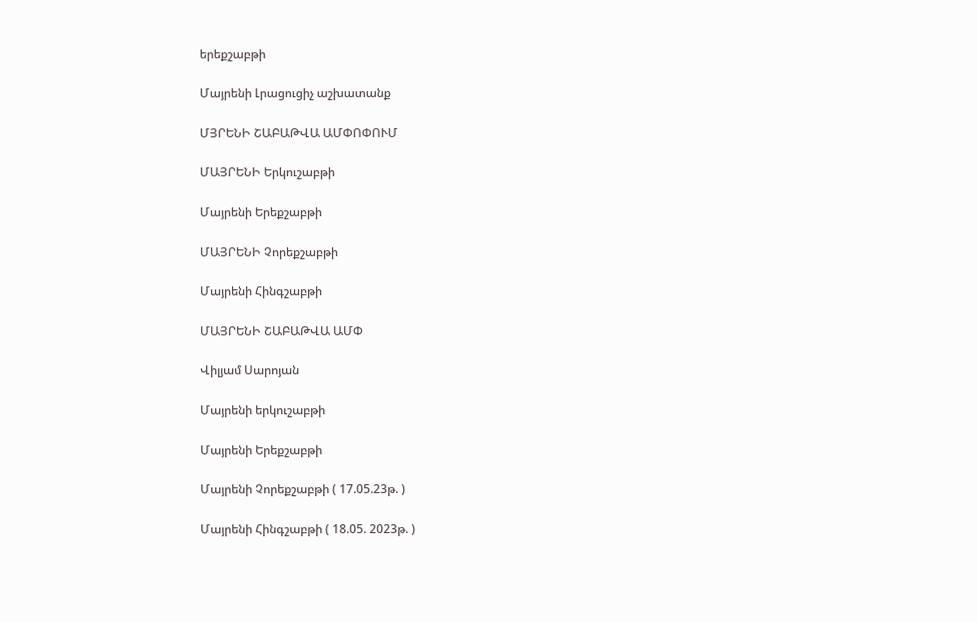երեքշաբթի

Մայրենի Լրացուցիչ աշխատանք

ՄՅՐԵՆԻ ՇԱԲԱԹՎԱ ԱՄՓՈՓՈՒՄ

ՄԱՅՐԵՆԻ Երկուշաբթի

Մայրենի Երեքշաբթի

ՄԱՅՐԵՆԻ Չորեքշաբթի

Մայրենի Հինգշաբթի

ՄԱՅՐԵՆԻ ՇԱԲԱԹՎԱ ԱՄՓ

Վիլյամ Սարոյան

Մայրենի երկուշաբթի

Մայրենի Երեքշաբթի

Մայրենի Չորեքշաբթի ( 17.05.23թ. )

Մայրենի Հինգշաբթի ( 18.05. 2023թ. )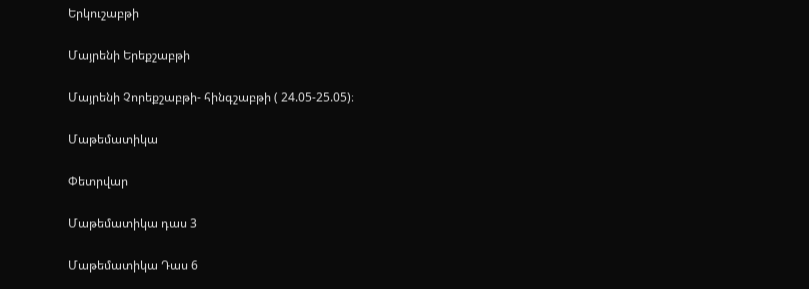Երկուշաբթի

Մայրենի Երեքշաբթի

Մայրենի Չորեքշաբթի- հինգշաբթի ( 24.05-25.05)։

Մաթեմատիկա

Փետրվար

Մաթեմատիկա դաս 3

Մաթեմատիկա Դաս 6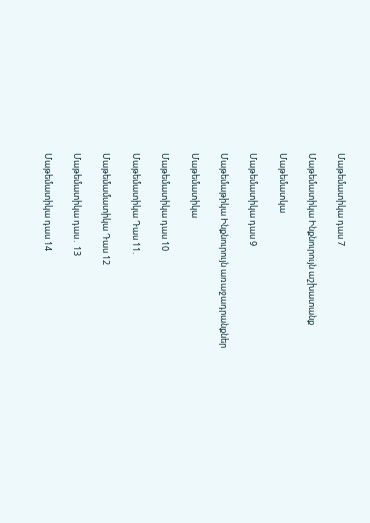Մաթեմատիկա դաս 7

Մաթեմատիկա Ինքնուրույն աշխատանք

Մաթեմատկա

Մաթեմատիկա դաս 9

Մաթեմաթիկա Ինքնուրույն առաջադրանքներ

Մաթեմատիկա

Մաթեմատիկա դաս 10

Մաթեմատիկա Դաս 11.

Մաթեմամատիկա Դաս 12

Մաթեմատիկա դաս․ 13

Մաթեմատիկա դաս 14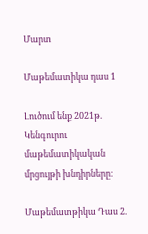Մարտ

Մաթեմատիկա դաս 1

Լուծում ենք 2021թ.  Կենգուրու մաթեմատիկական մրցույթի խնդիրները։

Մաթեմատթիկա Դաս 2.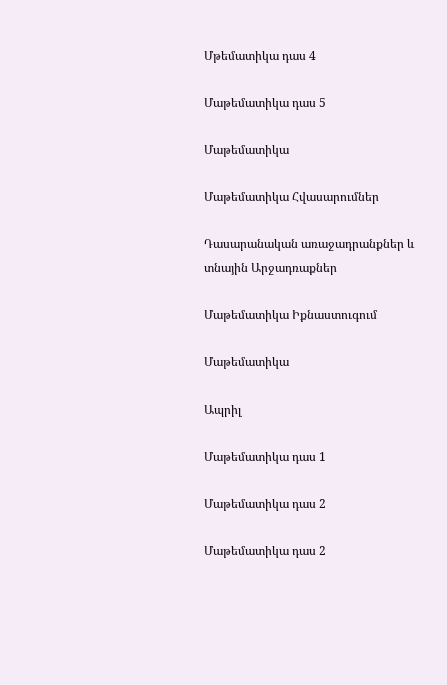Մթեմատիկա դաս 4

Մաթեմատիկա դաս 5

Մաթեմատիկա

Մաթեմատիկա Հվասարումներ

Դասարանական առաջադրանքներ և տնային Արջադռաքներ

Մաթեմատիկա Իքնաստուգում

Մաթեմատիկա

Ապրիլ

Մաթեմատիկա դաս 1

Մաթեմատիկա դաս 2

Մաթեմատիկա դաս 2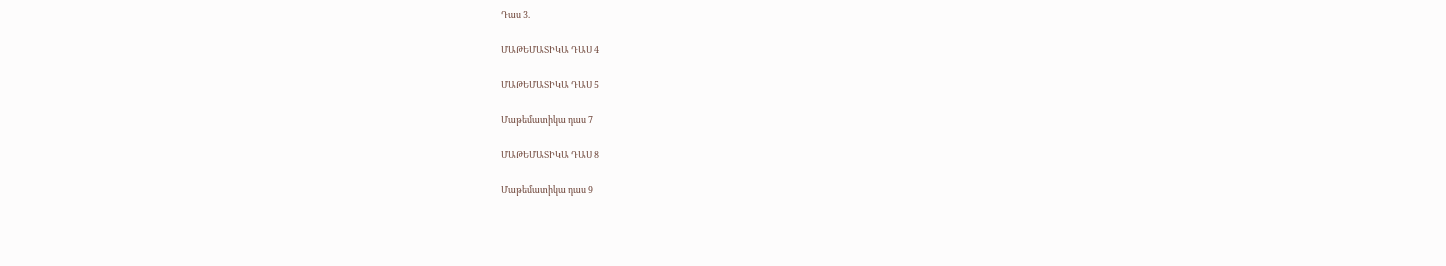Դաս 3.

ՄԱԹԵՄԱՏԻԿԱ ԴԱՍ 4

ՄԱԹԵՄԱՏԻԿԱ ԴԱՍ 5

Մաթեմատիկա դաս 7

ՄԱԹԵՄԱՏԻԿԱ ԴԱՍ 8

Մաթեմատիկա դաս 9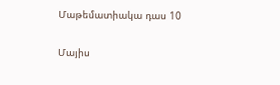Մաթեմատիակա դաս 10

Մայիս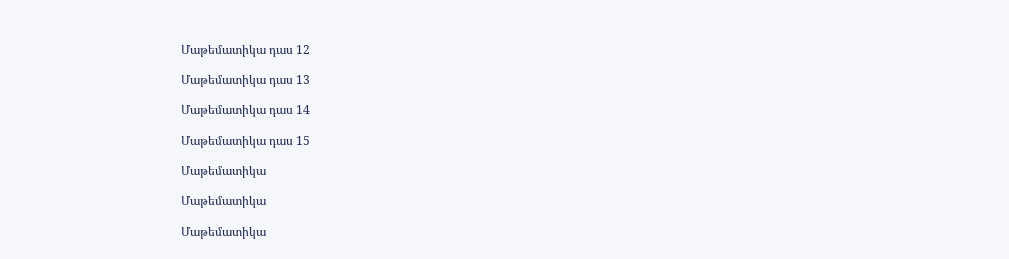Մաթեմատիկա դաս 12

Մաթեմատիկա դաս 13

Մաթեմատիկա դաս 14

Մաթեմատիկա դաս 15

Մաթեմատիկա

Մաթեմատիկա

Մաթեմատիկա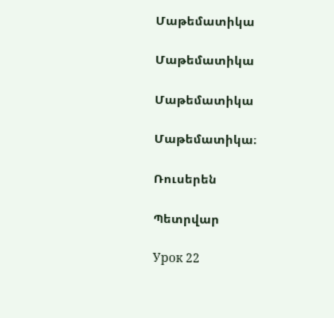Մաթեմատիկա

Մաթեմատիկա

Մաթեմատիկա

Մաթեմատիկա։

Ռուսերեն

Պետրվար

Урок 22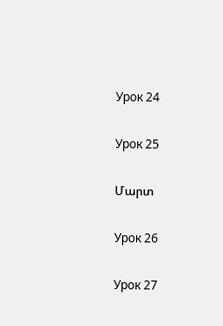Урок 24

Урок 25

Մարտ

Урок 26

Урок 27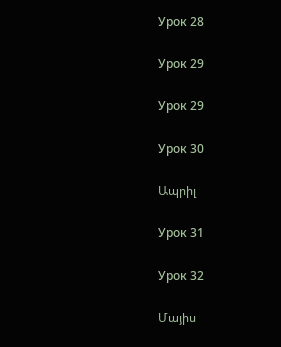Урок 28

Урок 29

Урок 29

Урок 30

Ապրիլ

Урок 31

Урок 32

Մայիս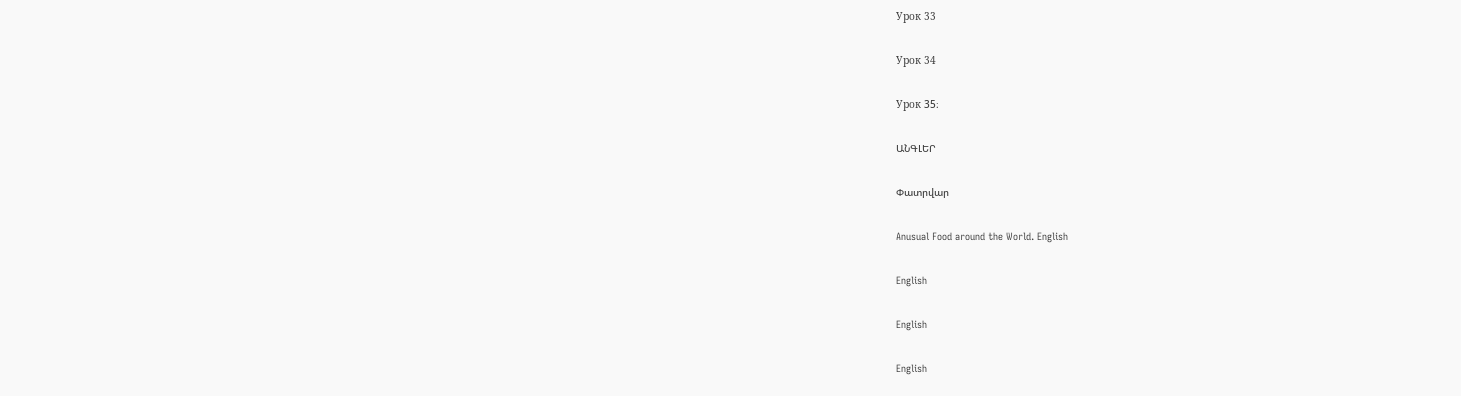Урок 33

Урок 34

Урок 35։

ԱՆԳԼԵՐ

Փատրվար

Anusual Food around the World. English

English

English

English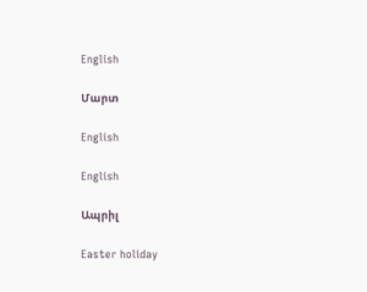English

Մարտ

English

English

Ապրիլ

Easter holiday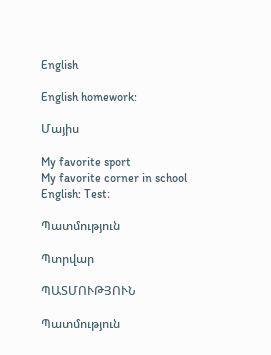English

English homework:

Մայիս

My favorite sport
My favorite corner in school
English: Test։

Պատմություն

Պտրվար

ՊԱՏՄՈՒԹՅՈՒՆ

Պատմություն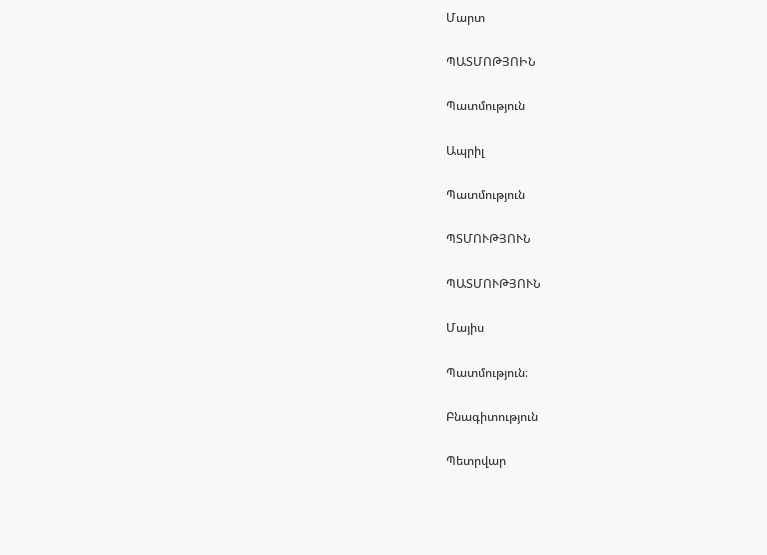Մարտ

ՊԱՏՄՈԹՅՈԻՆ

Պատմություն

Ապրիլ

Պատմություն

ՊՏՄՈՒԹՅՈՒՆ

ՊԱՏՄՈՒԹՅՈՒՆ

Մայիս

Պատմություն։

Բնագիտություն

Պետրվար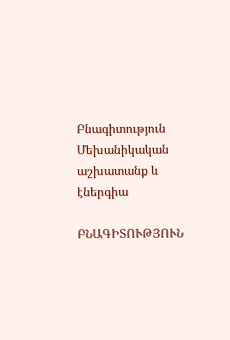Բնագիտություն Մեխանիկական աշխատանք և էներգիա

ԲՆԱԳԻՏՈՒԹՅՈՒՆ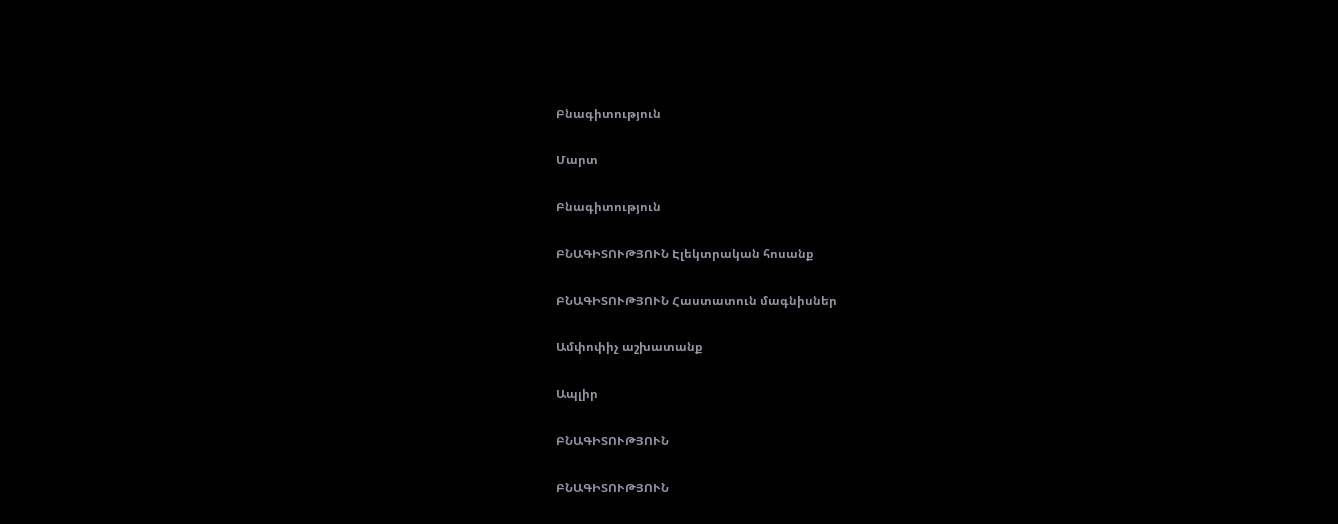Բնագիտություն

Մարտ

Բնագիտություն

ԲՆԱԳԻՏՈՒԹՅՈՒՆ Էլեկտրական հոսանք

ԲՆԱԳԻՏՈՒԹՅՈՒՆ Հաստատուն մագնիսներ

Ամփոփիչ աշխատանք

Ապլիր

ԲՆԱԳԻՏՈՒԹՅՈՒՆ

ԲՆԱԳԻՏՈՒԹՅՈՒՆ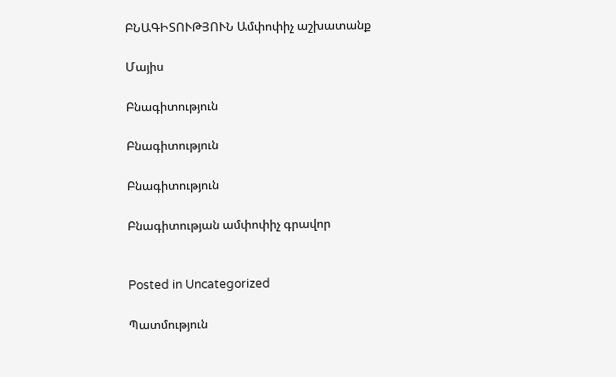ԲՆԱԳԻՏՈՒԹՅՈՒՆ Ամփոփիչ աշխատանք

Մայիս

Բնագիտություն

Բնագիտություն

Բնագիտություն

Բնագիտության ամփոփիչ գրավոր


Posted in Uncategorized

Պատմություն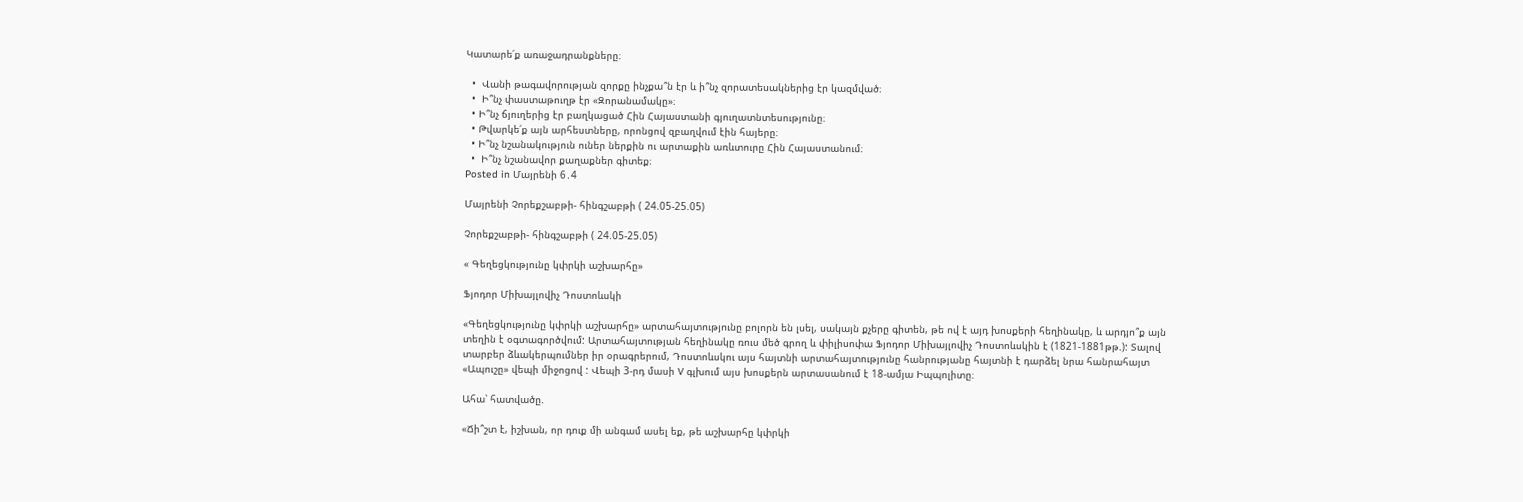Կատարե՛ք առաջադրանքները։

  •  Վանի թագավորության զորքը ինչքա՞ն էր և ի՞նչ զորատեսակներից էր կազմված։
  •  Ի՞նչ փաստաթուղթ էր «Զորանամակը»։
  • Ի՞նչ ճյուղերից էր բաղկացած Հին Հայաստանի գյուղատնտեսությունը։
  • Թվարկե՛ք այն արհեստները, որոնցով զբաղվում էին հայերը։
  • Ի՞նչ նշանակություն ուներ ներքին ու արտաքին առևտուրը Հին Հայաստանում։
  •  Ի՞նչ նշանավոր քաղաքներ գիտեք։
Posted in Մայրենի 6․4

Մայրենի Չորեքշաբթի- հինգշաբթի ( 24.05-25.05)

Չորեքշաբթի- հինգշաբթի ( 24.05-25.05)

« Գեղեցկությունը կփրկի աշխարհը»

Ֆյոդոր Միխայլովիչ Դոստոևսկի

«Գեղեցկությունը կփրկի աշխարհը» արտահայտությունը բոլորն են լսել, սակայն քչերը գիտեն, թե ով է այդ խոսքերի հեղինակը, և արդյո՞ք այն տեղին է օգտագործվում: Արտահայտության հեղինակը ռուս մեծ գրող և փիլիսոփա Ֆյոդոր Միխայլովիչ Դոստոևսկին է (1821-1881թթ.): Տալով տարբեր ձևակերպումներ իր օրագրերում, Դոստոևսկու այս հայտնի արտահայտությունը հանրությանը հայտնի է դարձել նրա հանրահայտ «Ապուշը» վեպի միջոցով : Վեպի 3-րդ մասի V գլխում այս խոսքերն արտասանում է 18-ամյա Իպպոլիտը։

Ահա՝ հատվածը.

«Ճի՞շտ է, իշխան, որ դուք մի անգամ ասել եք, թե աշխարհը կփրկի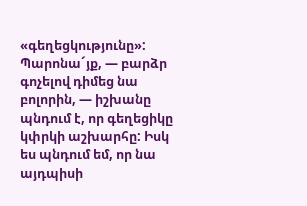«գեղեցկությունը»: Պարոնա´յք, — բարձր գոչելով դիմեց նա բոլորին, — իշխանը պնդում է, որ գեղեցիկը կփրկի աշխարհը: Իսկ ես պնդում եմ, որ նա այդպիսի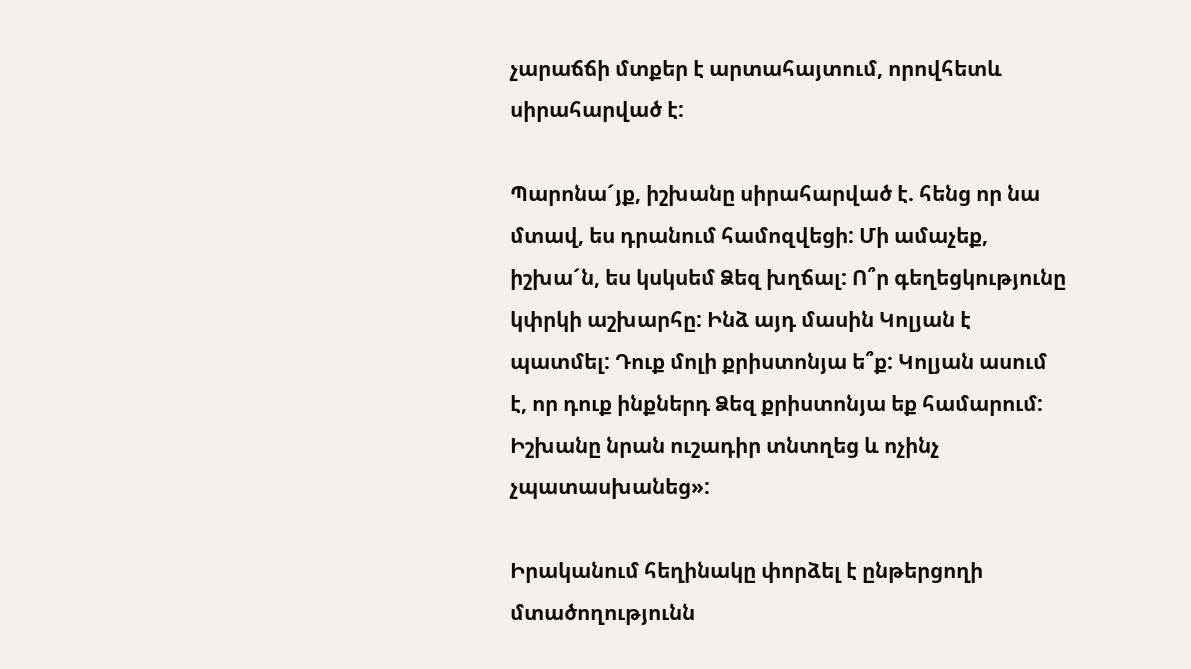չարաճճի մտքեր է արտահայտում, որովհետև սիրահարված է:

Պարոնա´յք, իշխանը սիրահարված է. հենց որ նա մտավ, ես դրանում համոզվեցի: Մի ամաչեք, իշխա´ն, ես կսկսեմ Ձեզ խղճալ: Ո՞ր գեղեցկությունը կփրկի աշխարհը: Ինձ այդ մասին Կոլյան է պատմել: Դուք մոլի քրիստոնյա ե՞ք: Կոլյան ասում է, որ դուք ինքներդ Ձեզ քրիստոնյա եք համարում: Իշխանը նրան ուշադիր տնտղեց և ոչինչ չպատասխանեց»:

Իրականում հեղինակը փորձել է ընթերցողի մտածողությունն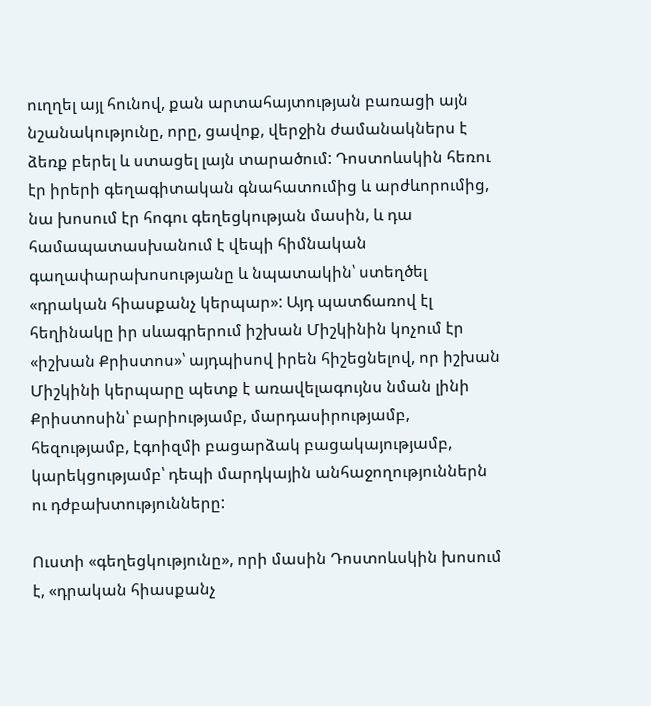ուղղել այլ հունով, քան արտահայտության բառացի այն նշանակությունը, որը, ցավոք, վերջին ժամանակներս է ձեռք բերել և ստացել լայն տարածում: Դոստոևսկին հեռու էր իրերի գեղագիտական գնահատումից և արժևորումից, նա խոսում էր հոգու գեղեցկության մասին, և դա համապատասխանում է վեպի հիմնական գաղափարախոսությանը և նպատակին՝ ստեղծել «դրական հիասքանչ կերպար»: Այդ պատճառով էլ հեղինակը իր սևագրերում իշխան Միշկինին կոչում էր «իշխան Քրիստոս»՝ այդպիսով իրեն հիշեցնելով, որ իշխան Միշկինի կերպարը պետք է առավելագույնս նման լինի Քրիստոսին՝ բարիությամբ, մարդասիրությամբ, հեզությամբ, էգոիզմի բացարձակ բացակայությամբ, կարեկցությամբ՝ դեպի մարդկային անհաջողություններն ու դժբախտությունները:

Ուստի «գեղեցկությունը», որի մասին Դոստոևսկին խոսում է, «դրական հիասքանչ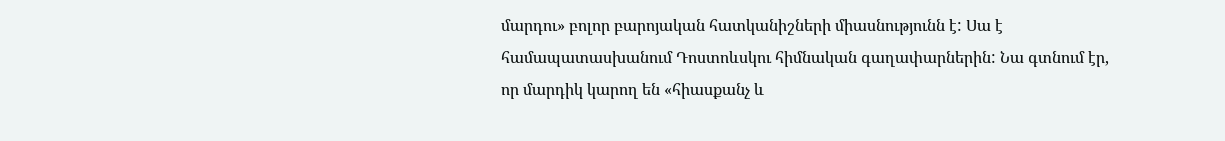մարդու» բոլոր բարոյական հատկանիշների միասնությունն է: Սա է համապատասխանում Դոստոևսկու հիմնական գաղափարներին: Նա գտնում էր, որ մարդիկ կարող են «հիասքանչ և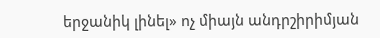երջանիկ լինել» ոչ միայն անդրշիրիմյան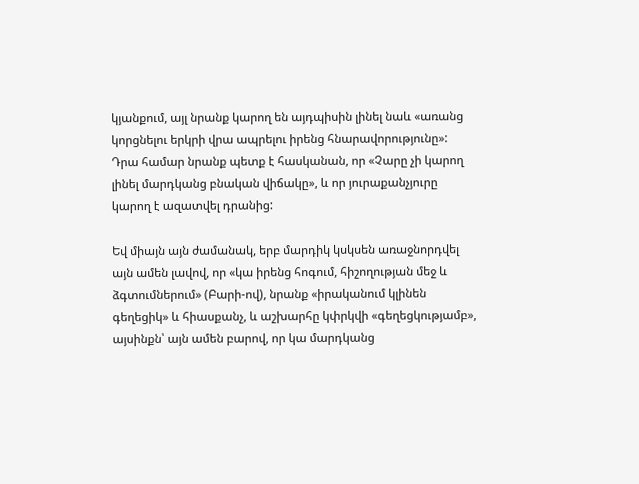կյանքում, այլ նրանք կարող են այդպիսին լինել նաև «առանց կորցնելու երկրի վրա ապրելու իրենց հնարավորությունը»: Դրա համար նրանք պետք է հասկանան, որ «Չարը չի կարող լինել մարդկանց բնական վիճակը», և որ յուրաքանչյուրը կարող է ազատվել դրանից:

Եվ միայն այն ժամանակ, երբ մարդիկ կսկսեն առաջնորդվել այն ամեն լավով, որ «կա իրենց հոգում, հիշողության մեջ և ձգտումներում» (Բարի-ով), նրանք «իրականում կլինեն գեղեցիկ» և հիասքանչ, և աշխարհը կփրկվի «գեղեցկությամբ», այսինքն՝ այն ամեն բարով, որ կա մարդկանց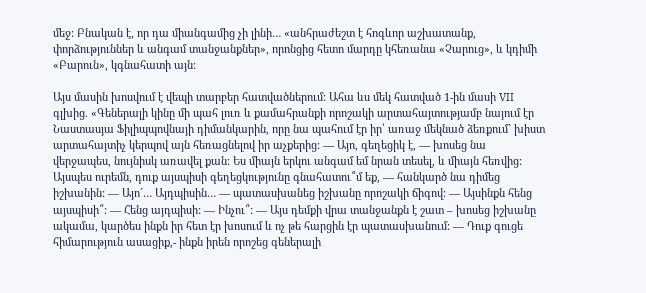մեջ: Բնական է, որ դա միանգամից չի լինի… «անհրաժեշտ է հոգևոր աշխատանք, փորձություններ և անգամ տանջանքներ», որոնցից հետո մարդը կհեռանա «Չարուց», և կդիմի «Բարուն», կգնահատի այն:

Այս մասին խոսվում է վեպի տարբեր հատվածներում: Ահա ևս մեկ հատված 1-ին մասի VII գլխից. «Գեներալի կինը մի պահ լուռ և քամահրանքի որոշակի արտահայտությամբ նայում էր Նաստասյա Ֆիլիպպովնայի դիմանկարին, որը նա պահում էր իր՝ առաջ մեկնած ձեռքում` խիստ արտահայտիչ կերպով այն հեռացնելով իր աչքերից: — Այո, գեղեցիկ է, — խոսեց նա վերջապես, նույնիսկ առավել քան: Ես միայն երկու անգամ եմ նրան տեսել, և միայն հեռվից: Այսպես ուրեմն, դուք այսպիսի գեղեցկությունը գնահատու՞մ եք, — հանկարծ նա դիմեց իշխանին: — Այո´… Այդպիսին… — պատասխանեց իշխանը որոշակի ճիգով: — Այսինքն հենց այսպիսի՞: — Հենց այդպիսի: — Ինչու՞: — Այս դեմքի վրա տանջանքն է շատ – խոսեց իշխանը ակամա, կարծես ինքն իր հետ էր խոսում և ոչ թե հարցին էր պատասխանում: — Դուք գուցե հիմարություն ասացիք,- ինքն իրեն որոշեց գեներալի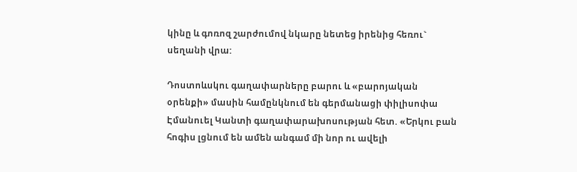կինը և գոռոզ շարժումով նկարը նետեց իրենից հեռու` սեղանի վրա:

Դոստոևսկու գաղափարները բարու և «բարոյական օրենքի» մասին համընկնում են գերմանացի փիլիսոփա Էմանուել Կանտի գաղափարախոսության հետ. «Երկու բան հոգիս լցնում են ամեն անգամ մի նոր ու ավելի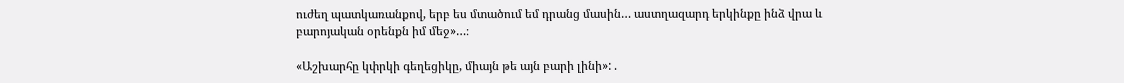ուժեղ պատկառանքով, երբ ես մտածում եմ դրանց մասին… աստղազարդ երկինքը ինձ վրա և բարոյական օրենքն իմ մեջ»…։

«Աշխարհը կփրկի գեղեցիկը, միայն թե այն բարի լինի»: .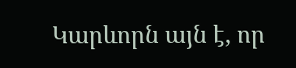Կարևորն այն է, որ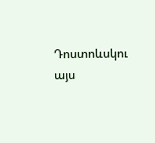Դոստոևսկու այս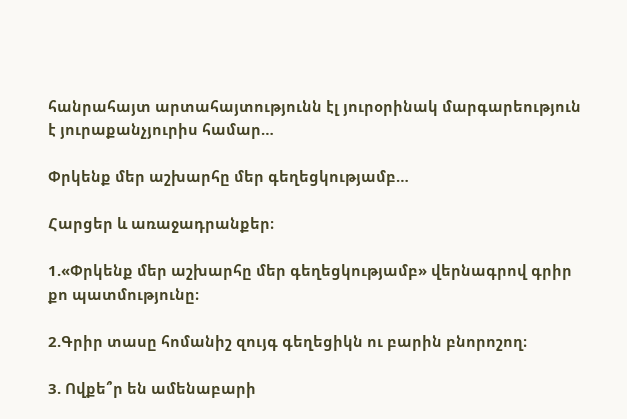հանրահայտ արտահայտությունն էլ յուրօրինակ մարգարեություն է յուրաքանչյուրիս համար…

Փրկենք մեր աշխարհը մեր գեղեցկությամբ…

Հարցեր և առաջադրանքեր։

1.«Փրկենք մեր աշխարհը մեր գեղեցկությամբ» վերնագրով գրիր քո պատմությունը։

2.Գրիր տասը հոմանիշ զույգ գեղեցիկն ու բարին բնորոշող։

3. Ովքե՞ր են ամենաբարի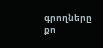գրողները քո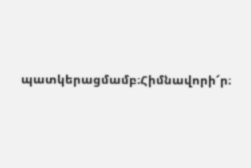պատկերացմամբ։Հիմնավորի՜ր։